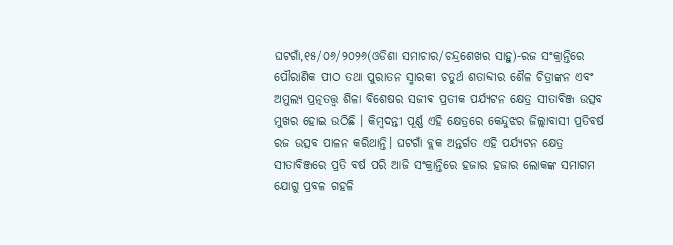ଘଟଗାଁ,୧୫/୦୬/୨୦୨୬(ଓଡିଶା ସମାଚାର/ଚନ୍ଦ୍ରଶେଖର ସାହୁ)-ରଜ ସଂକ୍ରାନ୍ତିରେ ପୌରାଣିକ ପୀଠ ତଥା ପୁରାତନ ସ୍ମାରକୀ ଚତୁର୍ଥ ଶତାବ୍ଦୀର ଶୈଳ ଚିତ୍ରାଙ୍କନ ଏବଂ ଅମୁଲ୍ୟ ପ୍ରତ୍ନତତ୍ତ୍ୱ ଶିଳା ବିଶେଷର ସଜୀଵ ପ୍ରତୀକ ପର୍ଯ୍ୟଟନ କ୍ଷେତ୍ର ସୀତାବିଞ୍ଜ ଉତ୍ସବ ମୁଖର ହୋଇ ଉଠିଛି । କିମ୍ବଦନ୍ତୀ ପୂର୍ଣ୍ଣ ଏହି କ୍ଷେତ୍ରରେ କେନ୍ଦୁଝର ଜିଲ୍ଲାବାସୀ ପ୍ରତିବର୍ଷ ରଜ ଉତ୍ସବ ପାଳନ କରିଥାନ୍ତି। ଘଟଗାଁ ବ୍ଲକ ଅନ୍ତର୍ଗତ ଏହି ପର୍ଯ୍ୟଟନ କ୍ଷେତ୍ର ସୀତାବିଞ୍ଜରେ ପ୍ରତି ବର୍ଷ ପରି ଆଜି ସଂକ୍ରାନ୍ତିରେ ହଜାର ହଜାର ଲୋକଙ୍କ ସମାଗମ ଯୋଗୁ ପ୍ରବଳ ଗହଳି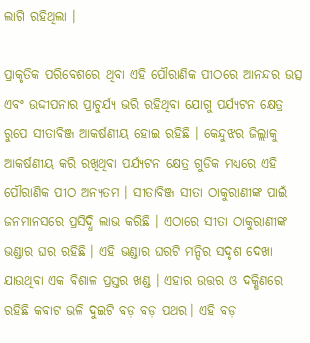ଲାଗି ରହିଥିଲା ।

ପ୍ରାକୃତିକ ପରିବେଶରେ ଥିବା ଏହି ପୌରାଣିକ ପୀଠରେ ଆନନ୍ଦର ଉତ୍ସ ଏବଂ ଉଦ୍ଦୀପନାର ପ୍ରାଚୁର୍ଯ୍ୟ ଭରି ରହିଥିବା ଯୋଗୁ ପର୍ଯ୍ୟଟନ କ୍ଷେତ୍ର ରୁପେ ସୀତାବିଞ୍ଜ ଆକର୍ଷଣୀୟ ହୋଇ ରହିଛି । କେନ୍ଦୁଝର ଜିଲ୍ଲାକୁ ଆକର୍ଷଣୀୟ କରି ରଖିଥିବା ପର୍ଯ୍ୟଟନ କ୍ଷେତ୍ର ଗୁଡିକ ମଧ୍ୟରେ ଏହି ପୌରାଣିକ ପୀଠ ଅନ୍ୟତମ । ସୀତାବିଞ୍ଜ ସୀତା ଠାକୁରାଣୀଙ୍କ ପାଇଁ ଜନମାନସରେ ପ୍ରସିଦ୍ଧି ଲାଭ କରିଛି । ଏଠାରେ ସୀତା ଠାକୁରାଣୀଙ୍କ ଭଣ୍ଡାର ଘର ରହିଛି । ଏହି ଭଣ୍ଡାର ଘରଟି ମନ୍ଦିର ସଦୃଶ ଦେଖା ଯାଉଥିବା ଏକ ବିଶାଳ ପ୍ରସ୍ତର ଖଣ୍ଡ । ଏହାର ଉତ୍ତର ଓ ଦକ୍ଷିଣରେ ରହିଛି କବାଟ ଭଳି ଦୁଇଟି ବଡ଼ ବଡ଼ ପଥର। ଏହି ବଡ଼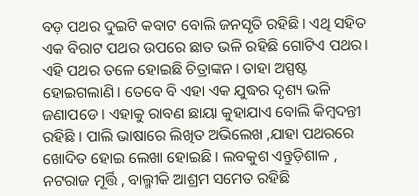ବଡ଼ ପଥର ଦୁଇଟି କବାଟ ବୋଲି ଜନସୃତି ରହିଛି। ଏଥି ସହିତ ଏକ ବିରାଟ ପଥର ଉପରେ ଛାତ ଭଳି ରହିଛି ଗୋଟିଏ ପଥର।
ଏହି ପଥର ତଳେ ହୋଇଛି ଚିତ୍ରାଙ୍କନ। ତାହା ଅସ୍ପଷ୍ଟ ହୋଇଗଲାଣି। ତେବେ ବି ଏହା ଏକ ଯୁଦ୍ଧର ଦୃଶ୍ୟ ଭଳି ଜଣାପଡେ । ଏହାକୁ ରାବଣ ଛାୟା କୁହାଯାଏ ବୋଲି କିମ୍ବଦନ୍ତୀ ରହିଛି । ପାଲି ଭାଷାରେ ଲିଖିତ ଅଭିଲେଖ ,ଯାହା ପଥରରେ ଖୋଦିତ ହୋଇ ଲେଖା ହୋଇଛି । ଲବକୁଶ ଏନ୍ତୁଡ଼ିଶାଳ , ନଟରାଜ ମୂର୍ତ୍ତି , ବାଲ୍ମୀକି ଆଶ୍ରମ ସମେତ ରହିଛି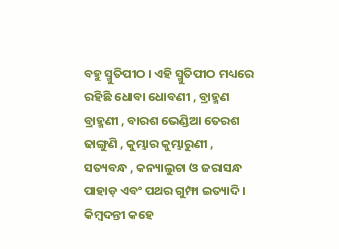ବହୁ ସ୍ମୁତିପୀଠ । ଏହି ସ୍ମୁତିପୀଠ ମଧ୍ୟରେ ରହିଛି ଧୋବା ଧୋବଣୀ , ବ୍ରାହ୍ମଣ ବ୍ରାହ୍ମଣୀ , ବାରଶ ଭେଣ୍ଡିଆ ତେରଶ ଢାଙ୍ଗୁଣି , କୁମ୍ଭାର କୁମ୍ଭାରୁଣୀ , ସତ୍ୟବନ୍ଧ , କନ୍ୟାଲୁଚା ଓ ଜରାସନ୍ଧ ପାହାଡ଼ ଏବଂ ପଥର ଗୁମ୍ଫା ଇତ୍ୟାଦି। କିମ୍ବଦନ୍ତୀ କହେ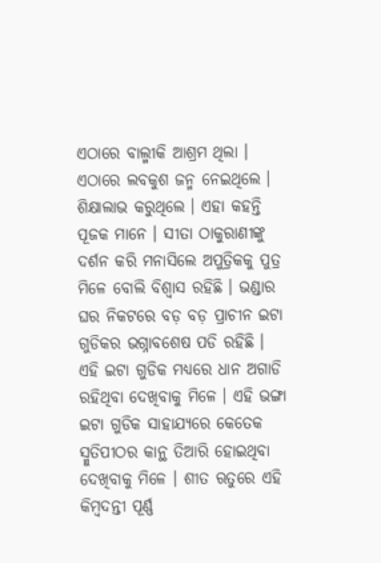ଏଠାରେ ବାଲ୍ମୀକି ଆଶ୍ରମ ଥିଲା । ଏଠାରେ ଲବକୁଶ ଜନ୍ମ ନେଇଥିଲେ ।
ଶିକ୍ଷାଲାଭ କରୁଥିଲେ । ଏହା କହନ୍ତି ପୂଜକ ମାନେ । ସୀତା ଠାକୁରାଣୀଙ୍କୁ ଦର୍ଶନ କରି ମନାସିଲେ ଅପୁତ୍ରିକକୁ ପୁତ୍ର ମିଳେ ବୋଲି ବିଶ୍ୱାସ ରହିଛି । ଭଣ୍ଡାର ଘର ନିକଟରେ ବଡ଼ ବଡ଼ ପ୍ରାଚୀନ ଇଟା ଗୁଡିକର ଭଗ୍ନାବଶେଷ ପଡି ରହିଛି । ଏହି ଇଟା ଗୁଡିକ ମଧ୍ୟରେ ଧାନ ଅଗାଡି ରହିଥିବା ଦେଖିବାକୁ ମିଳେ । ଏହି ଭଙ୍ଗା ଇଟା ଗୁଡିକ ସାହାଯ୍ୟରେ କେତେକ ସ୍ମୁତିପୀଠର କାନ୍ଥ ତିଆରି ହୋଇଥିବା ଦେଖିବାକୁ ମିଳେ । ଶୀତ ଋତୁରେ ଏହି କିମ୍ବଦନ୍ତୀ ପୂର୍ଣ୍ଣ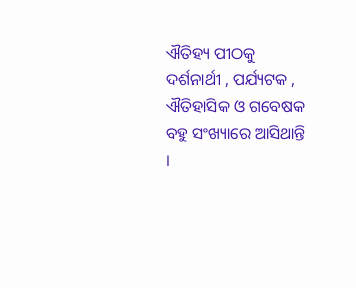ଐତିହ୍ୟ ପୀଠକୁ ଦର୍ଶନାର୍ଥୀ , ପର୍ଯ୍ୟଟକ , ଐତିହାସିକ ଓ ଗବେଷକ ବହୁ ସଂଖ୍ୟାରେ ଆସିଥାନ୍ତି ।